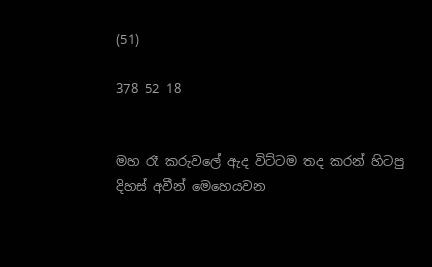(51)

378 52 18


මහ රෑ කරුවලේ ඇද විට්ටම තද කරන් හිටපු දිහස් අවීන් මෙහෙයවන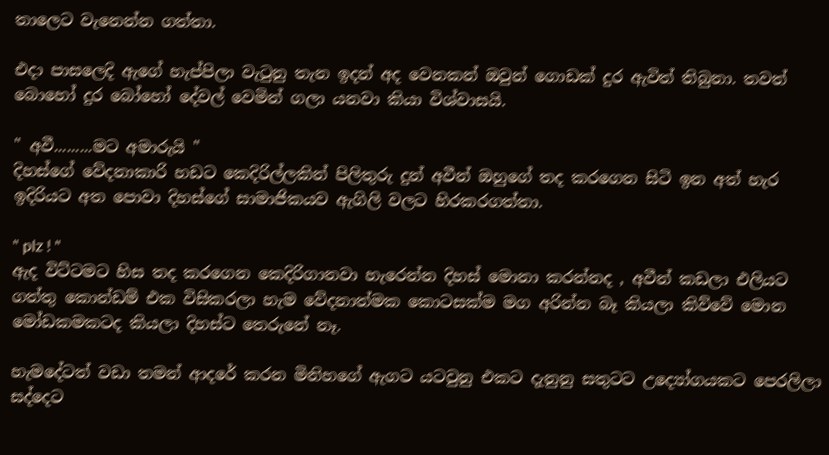තාලෙට වැනෙන්න ගත්තා.

එදා පාසලෙදි ඇගේ හැප්පිලා වැටුනු තැන ඉදන් අද වෙනකන් ඔවුන් ගොඩක් දුර ඇවිත් තිබුනා. තවත් බොහෝ දුර බෝහෝ දේවල් වෙමින් ගලා යනවා කියා විශ්වාසයි.

" අවී.........මට අමාරුයි "
දිහස්ගේ වේදනාකාරි හඩට කෙදිරිල්ලකින් පිලිතුරු දුන් අවීන් ඔහුගේ තද කරගෙන සිටි ඉන අත් හැර ඉදිරියට අත පොවා දිහස්ගේ සාමාජිකයව ඇගිලි වලට හිරකරගත්තා.

" plz ! "
ඇද විට්ටමට හිස තද කරගෙන කෙදිරිගානවා හැරෙන්න දිහස් මොනා කරන්නද , අවීන් කඩලා එලියට ගත්තු කොන්ඩම් එක විසිකරලා හැම වේදනාත්මක කොටසක්ම මග අරින්න බෑ කියලා කිව්වේ මොන මෝඩකමකටද කියලා දිහස්ට තෙරුනේ නෑ.

හැමදේටත් වඩා තමන් ආදරේ කරන මිනිහගේ ඇගට යටවුනු එකට දැනුනු සතුටට උද්‍යෝගයකට පෙරලිලා සද්දෙට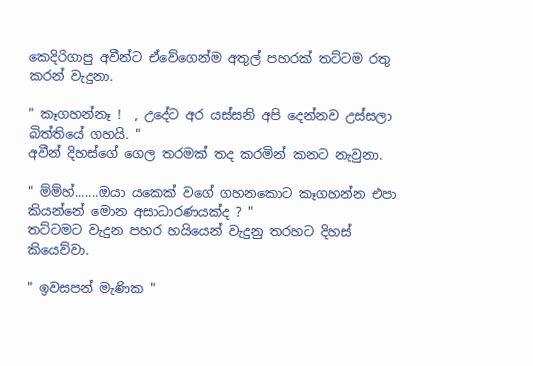කෙදිරිගාපු අවීන්ට ඒවේගෙන්ම අතුල් පහරක් තට්ටම රතු කරන් වැදුනා.

" කෑගහන්නෑ !  , උදේට අර යස්සනි අපි දෙන්නව උස්සලා බිත්තියේ ගහයි. "
අවීන් දිහස්ගේ ගෙල තරමක් තද කරමින් කනට නැවුනා.

" ම්ම්හ්.......ඔයා යකෙක් වගේ ගහනකොට කෑගහන්න එපා කියන්නේ මොන අසාධාරණයක්ද ? "
තට්ටමට වැදුන පහර හයියෙන් වැදුනු තරහට දිහස් කියෙව්වා.

" ඉවසපන් මැණික "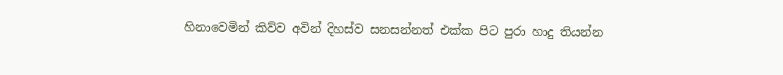හිනාවෙමින් කිව්ව අවින් දිහස්ව සනසන්නත් එක්ක පිට පුරා හාදු තියන්න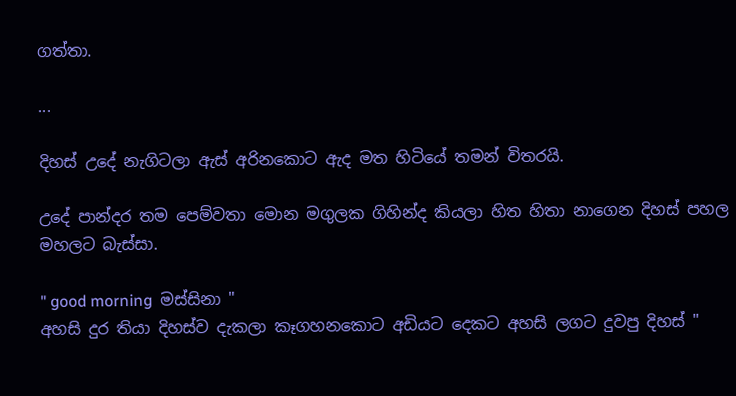ගත්තා.

...

දිහස් උදේ නැගිටලා ඇස් අරිනකොට ඇද මත හිටියේ තමන් විතරයි.

උදේ පාන්දර තම පෙම්වතා මොන මගුලක ගිහින්ද කියලා හිත හිතා නාගෙන දිහස් පහල මහලට බැස්සා.

" good morning  මස්සිනා "
අහසි දුර තියා දිහස්ව දැකලා කෑගහනකොට අඩියට දෙකට අහසි ලගට දුවපු දිහස් "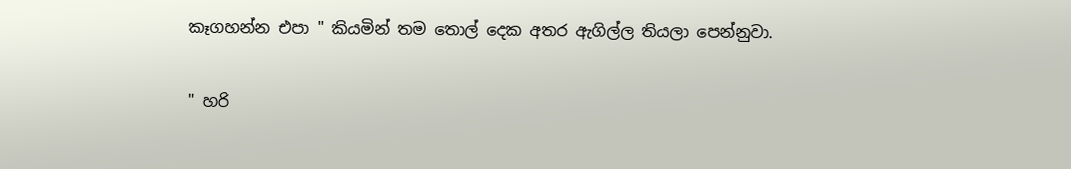කෑගහන්න එපා " කියමින් තම තොල් දෙක අතර ඇගිල්ල තියලා පෙන්නුවා.

" හරි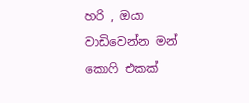හරි , ඔයා වාඩිවෙන්න මන් කොෆි එකක්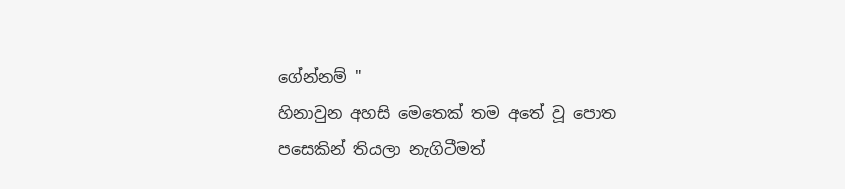ගේන්නම් "
හිනාවුන අහසි මෙතෙක් තම අතේ වූ පොත පසෙකින් තියලා නැගිටීමත්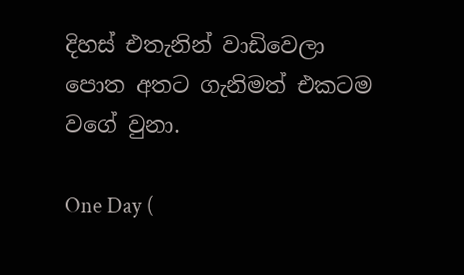දිහස් එතැනින් වාඩිවෙලා පොත අතට ගැනිමත් එකටම වගේ වුනා.

One Day (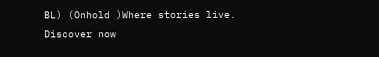BL) (Onhold )Where stories live. Discover now